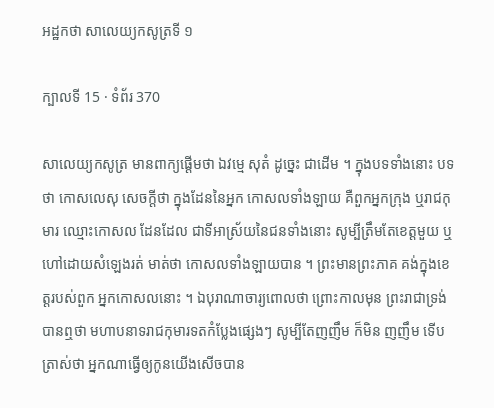អដ្ឋកថា សាលេយ្យកសូត្រទី ១

ក្បាលទី 15 · ទំព័រ 370

សាលេយ្យកសូត្រ មានពាក្យផ្តើមថា ឯវម្មេ សុតំ ដូច្នេះ ជាដើម ។ ក្នុងបទទាំងនោះ បទថា កោសលេសុ សេចក្តីថា ក្នុងដែននៃអ្នក កោសលទាំងឡាយ គឺពួកអ្នកក្រុង ឬរាជកុមារ ឈ្មោះកោសល ដែនដែល ជាទីអាស្រ័យនៃជនទាំងនោះ សូម្បីត្រឹមតែខេត្តមួយ ឬហៅដោយសំឡេងរត់ មាត់ថា កោសលទាំងឡាយបាន ។ ព្រះមានព្រះភាគ គង់ក្នុងខេត្តរបស់ពួក អ្នកកោសលនោះ ។ ឯបុរាណាចារ្យពោលថា ព្រោះកាលមុន ព្រះរាជាទ្រង់ បានឮថា មហាបនាទរាជកុមារទតកំប្លែងផ្សេងៗ សូម្បីតែញញឹម ក៏មិន ញញឹម ទើបត្រាស់ថា អ្នកណាធ្វើឲ្យកូនយើងសើចបាន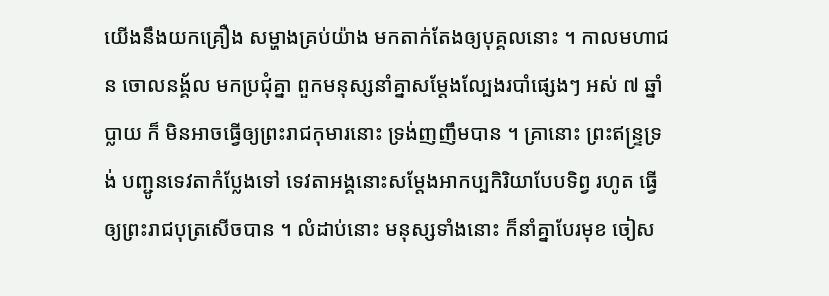យើងនឹងយកគ្រឿង សម្ហាងគ្រប់យ៉ាង មកតាក់តែងឲ្យបុគ្គលនោះ ។ កាលមហាជន ចោលនង្គ័ល មកប្រជុំគ្នា ពួកមនុស្សនាំគ្នាសម្តែងល្បែងរបាំផ្សេងៗ អស់ ៧ ឆ្នាំប្លាយ ក៏ មិនអាចធ្វើឲ្យព្រះរាជកុមារនោះ ទ្រង់ញញឹមបាន ។ គ្រានោះ ព្រះឥន្ទ្រទ្រង់ បញ្ជូនទេវតាកំប្លែងទៅ ទេវតាអង្គនោះសម្តែងអាកប្បកិរិយាបែបទិព្វ រហូត ធ្វើឲ្យព្រះរាជបុត្រសើចបាន ។ លំដាប់នោះ មនុស្សទាំងនោះ ក៏នាំគ្នាបែរមុខ ចៀស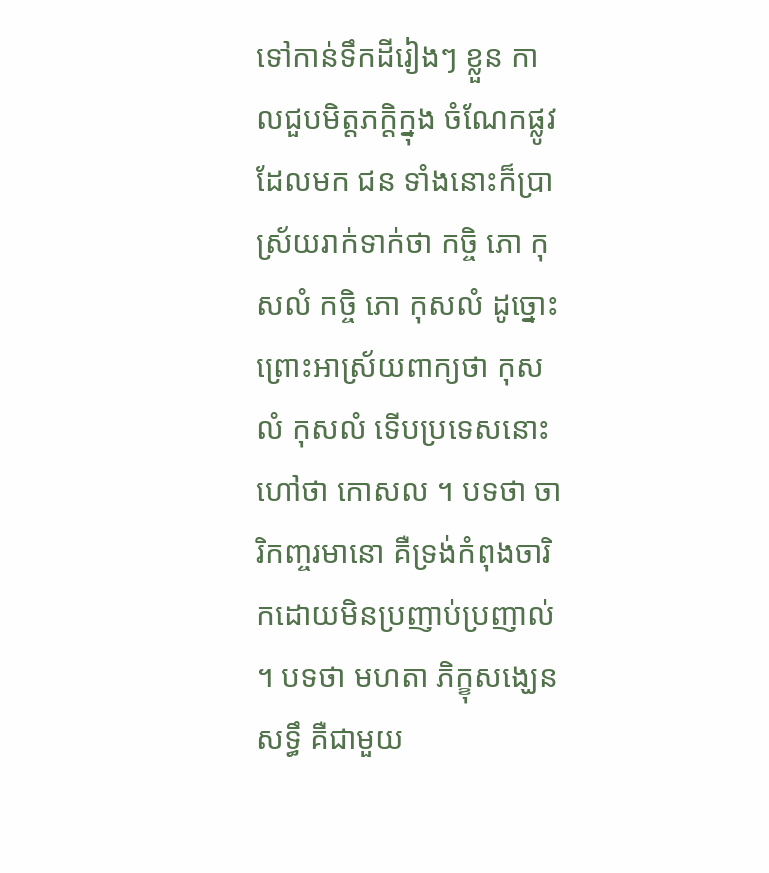ទៅកាន់ទឹកដីរៀងៗ ខ្លួន កាលជួបមិត្តភក្តិក្នុង ចំណែកផ្លូវដែលមក ជន ទាំងនោះក៏ប្រាស្រ័យរាក់ទាក់ថា កច្ចិ ភោ កុសលំ កច្ចិ ភោ កុសលំ ដូច្នោះ ព្រោះអាស្រ័យពាក្យថា កុសលំ កុសលំ ទើបប្រទេសនោះ ហៅថា កោសល ។ បទថា ចារិកញ្ចរមានោ គឺទ្រង់កំពុងចារិកដោយមិនប្រញាប់ប្រញាល់ ។ បទថា មហតា ភិក្ខុសង្ឃេន សទ្ធឹ គឺជាមួយ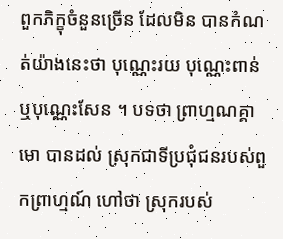ពួកភិក្ខុចំនួនច្រើន ដែលមិន បានកំណត់យ៉ាងនេះថា បុណ្ណេះរយ បុណ្ណេះពាន់ ឬបុណ្ណេះសែន ។ បទថា ព្រាហ្មណគ្គាមោ បានដល់ ស្រុកជាទីប្រជុំជនរបស់ពួកព្រាហ្មណ៍ ហៅថា ស្រុករបស់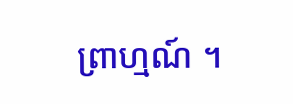ព្រាហ្មណ៍ ។